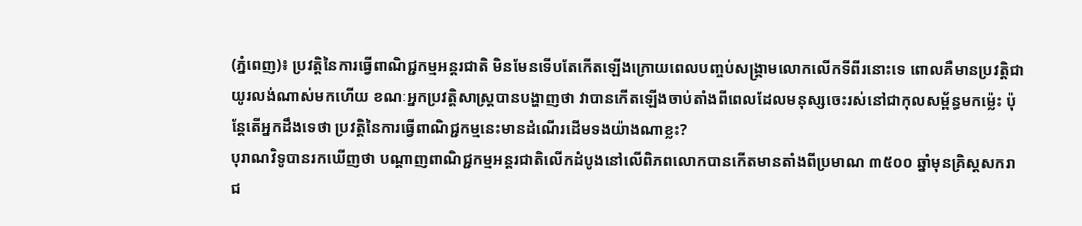(ភ្នំពេញ)៖ ប្រវត្តិនៃការធ្វើពាណិជ្ជកម្មអន្តរជាតិ មិនមែនទើបតែកើតឡើងក្រោយពេលបញ្ចប់សង្គ្រាមលោកលើកទីពីរនោះទេ ពោលគឺមានប្រវត្តិជាយូរលង់ណាស់មកហើយ ខណៈអ្នកប្រវត្តិសាស្ត្របានបង្ហាញថា វាបានកើតឡើងចាប់តាំងពីពេលដែលមនុស្សចេះរស់នៅជាកុលសម្ព័ន្ធមកម៉្លេះ ប៉ុន្តែតើអ្នកដឹងទេថា ប្រវត្តិនៃការធ្វើពាណិជ្ជកម្មនេះមានដំណើរដើមទងយ៉ាងណាខ្លះ?
បុរាណវិទូបានរកឃើញថា បណ្ដាញពាណិជ្ជកម្មអន្តរជាតិលើកដំបូងនៅលើពិភពលោកបានកើតមានតាំងពីប្រមាណ ៣៥០០ ឆ្នាំមុនគ្រិស្ដសករាជ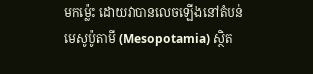មកម្ល៉េះ ដោយវាបានលេចឡើងនៅតំបន់មេសូប៉ូតាមី (Mesopotamia) ស្ថិត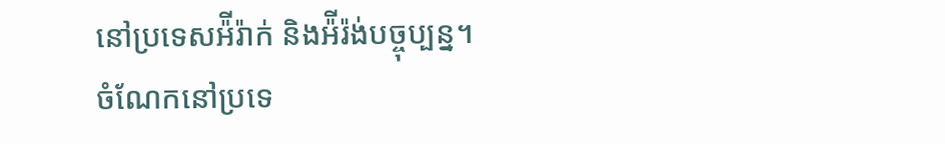នៅប្រទេសអ៉ីរ៉ាក់ និងអ៉ីរ៉ង់បច្ចុប្បន្ន។
ចំណែកនៅប្រទេ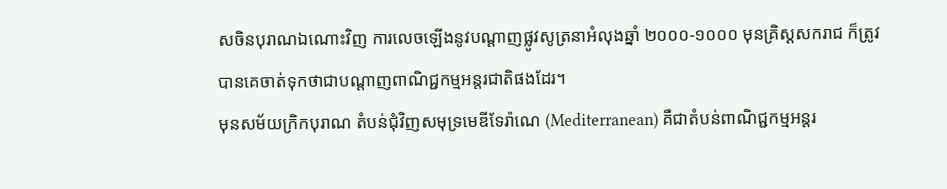សចិនបុរាណឯណោះវិញ ការលេចឡើងនូវបណ្ដាញផ្លូវសូត្រនាអំលុងឆ្នាំ ២០០០-១០០០ មុនគ្រិស្ដសករាជ ក៏ត្រូវបានគេចាត់ទុកថាជាបណ្ដាញពាណិជ្ជកម្មអន្តរជាតិផងដែរ។
មុនសម័យក្រិកបុរាណ តំបន់ជុំវិញសមុទ្រមេឌីទែរ៉ាណេ (Mediterranean) គឺជាតំបន់ពាណិជ្ជកម្មអន្តរ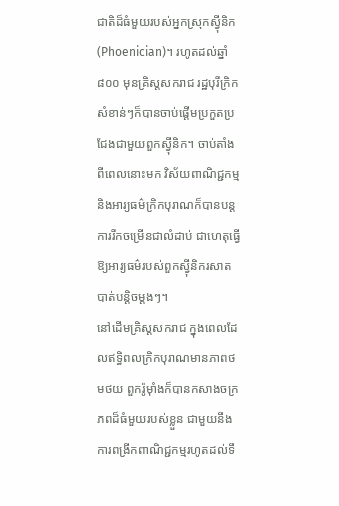ជាតិដ៏ធំមួយរបស់អ្នកស្រុកស្វ៉ីនិក (Phoenician)។ រហូតដល់ឆ្នាំ ៨០០ មុនគ្រិស្ដសករាជ រដ្ឋបុរីក្រិកសំខាន់ៗក៏បានចាប់ផ្ដើមប្រកួតប្រជែងជាមួយពួកស្វ៉ីនិក។ ចាប់តាំងពីពេលនោះមក វិស័យពាណិជ្ជកម្ម និងអារ្យធម៌ក្រិកបុរាណក៏បានបន្តការរីកចម្រើនជាលំដាប់ ជាហេតុធ្វើឱ្យអារ្យធម៌របស់ពួកស្វ៉ីនិករសាតបាត់បន្ដិចម្ដងៗ។
នៅដើមគ្រិស្ដសករាជ ក្នុងពេលដែលឥទ្ធិពលក្រិកបុរាណមានភាពថមថយ ពួករ៉ូម៉ាំងក៏បានកសាងចក្រភពដ៏ធំមួយរបស់ខ្លួន ជាមួយនឹងការពង្រីកពាណិជ្ជកម្មរហូតដល់ទឹ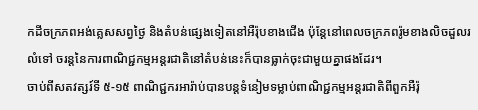កដីចក្រភពអង់គ្លេសសព្វថ្ងៃ និងតំបន់ផ្សេងទៀតនៅអឺរ៉ុបខាងជើង ប៉ុន្តែនៅពេលចក្រភពរ៉ូមខាងលិចដួលរលំទៅ ចរន្តនៃការពាណិជ្ជកម្មអន្តរជាតិនៅតំបន់នេះក៏បានធ្លាក់ចុះជាមួយគ្នាផងដែរ។
ចាប់ពីសតវត្សរ៍ទី ៥-១៥ ពាណិជ្ជករអារ៉ាប់បានបន្តទំនៀមទម្លាប់ពាណិជ្ជកម្មអន្តរជាតិពីពួកអឺរ៉ុ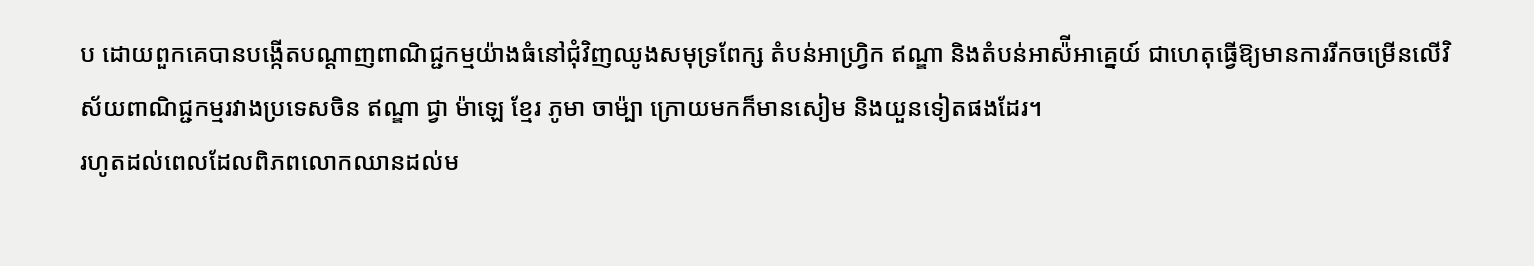ប ដោយពួកគេបានបង្កើតបណ្ដាញពាណិជ្ជកម្មយ៉ាងធំនៅជុំវិញឈូងសមុទ្រពែក្ស តំបន់អាហ្វ្រិក ឥណ្ឌា និងតំបន់អាស៉ីអាគ្នេយ៍ ជាហេតុធ្វើឱ្យមានការរីកចម្រើនលើវិស័យពាណិជ្ជកម្មរវាងប្រទេសចិន ឥណ្ឌា ជ្វា ម៉ាឡេ ខ្មែរ ភូមា ចាម៉្បា ក្រោយមកក៏មានសៀម និងយួនទៀតផងដែរ។
រហូតដល់ពេលដែលពិភពលោកឈានដល់ម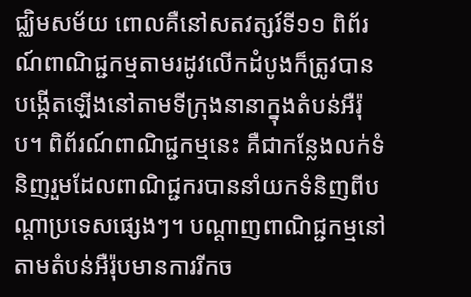ជ្ឈិមសម័យ ពោលគឺនៅសតវត្សរ៍ទី១១ ពិព័រណ៍ពាណិជ្ជកម្មតាមរដូវលើកដំបូងក៏ត្រូវបានបង្កើតឡើងនៅតាមទីក្រុងនានាក្នុងតំបន់អឺរ៉ុប។ ពិព័រណ៍ពាណិជ្ជកម្មនេះ គឺជាកន្លែងលក់ទំនិញរួមដែលពាណិជ្ជករបាននាំយកទំនិញពីបណ្ដាប្រទេសផ្សេងៗ។ បណ្ដាញពាណិជ្ជកម្មនៅតាមតំបន់អឺរ៉ុបមានការរីកច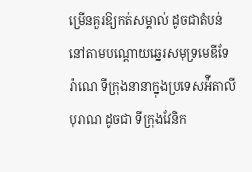ម្រើនគួរឱ្យកត់សម្គាល់ ដូចជាតំបន់នៅតាមបណ្ដោយឆ្នេរសមុទ្រមេឌីទែរ៉ាណេ ទីក្រុងនានាក្នុងប្រទេសអ៉ីតាលីបុរាណ ដូចជា ទីក្រុងវែនិក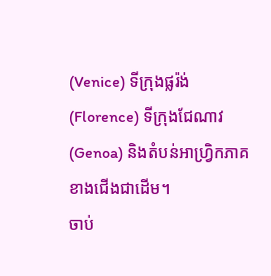(Venice) ទីក្រុងផ្លរ៉ង់ (Florence) ទីក្រុងជែណាវ (Genoa) និងតំបន់អាហ្វ្រិកភាគខាងជើងជាដើម។
ចាប់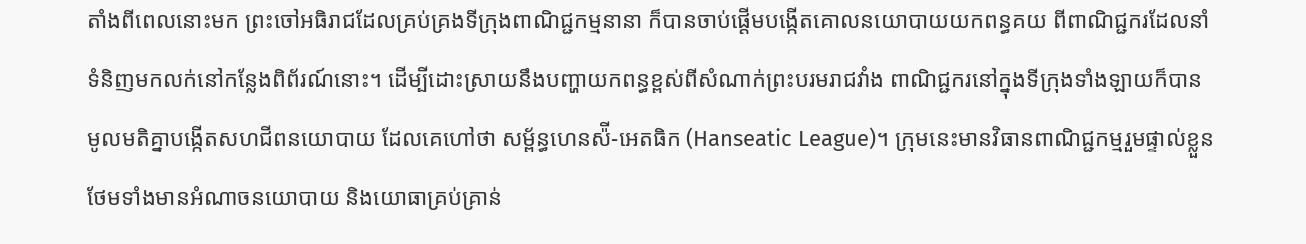តាំងពីពេលនោះមក ព្រះចៅអធិរាជដែលគ្រប់គ្រងទីក្រុងពាណិជ្ជកម្មនានា ក៏បានចាប់ផ្ដើមបង្កើតគោលនយោបាយយកពន្ធគយ ពីពាណិជ្ជករដែលនាំទំនិញមកលក់នៅកន្លែងពិព័រណ៍នោះ។ ដើម្បីដោះស្រាយនឹងបញ្ហាយកពន្ធខ្ពស់ពីសំណាក់ព្រះបរមរាជវាំង ពាណិជ្ជករនៅក្នុងទីក្រុងទាំងឡាយក៏បានមូលមតិគ្នាបង្កើតសហជីពនយោបាយ ដែលគេហៅថា សម្ព័ន្ធហេនស៉ី-អេតធិក (Hanseatic League)។ ក្រុមនេះមានវិធានពាណិជ្ជកម្មរួមផ្ទាល់ខ្លួន ថែមទាំងមានអំណាចនយោបាយ និងយោធាគ្រប់គ្រាន់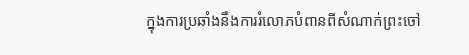ក្នុងការប្រឆាំងនឹងការរំលោភបំពានពីសំណាក់ព្រះចៅ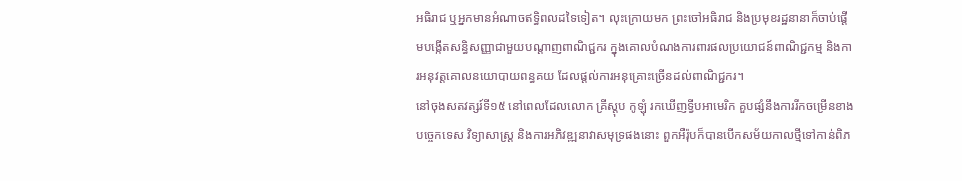អធិរាជ ឬអ្នកមានអំណាចឥទ្ធិពលដទៃទៀត។ លុះក្រោយមក ព្រះចៅអធិរាជ និងប្រមុខរដ្ឋនានាក៏ចាប់ផ្ដើមបង្កើតសន្ធិសញ្ញាជាមួយបណ្ដាញពាណិជ្ជករ ក្នុងគោលបំណងការពារផលប្រយោជន៍ពាណិជ្ជកម្ម និងការអនុវត្តគោលនយោបាយពន្ធគយ ដែលផ្ដល់ការអនុគ្រោះច្រើនដល់ពាណិជ្ជករ។
នៅចុងសតវត្សរ៍ទី១៥ នៅពេលដែលលោក គ្រីស្តុប កូឡុំ រកឃើញទ្វីបអាមេរិក គួបផ្សំនឹងការរីកចម្រើនខាងបច្ចេកទេស វិទ្យាសាស្ត្រ និងការអភិវឌ្ឍនាវាសមុទ្រផងនោះ ពួកអឺរ៉ុបក៏បានបើកសម័យកាលថ្មីទៅកាន់ពិភ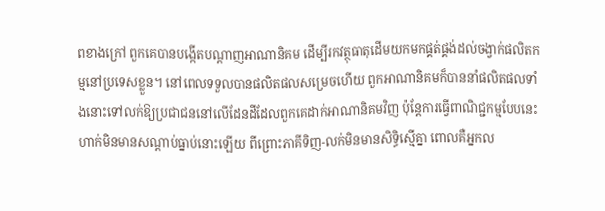ពខាងក្រៅ ពួកគេបានបង្កើតបណ្ដាញអាណានិគម ដើម្បីរកវត្ថុធាតុដើមយកមកផ្គត់ផ្គង់ដល់ចង្វាក់ផលិតកម្មនៅប្រទេសខ្លួន។ នៅពេលទទួលបានផលិតផលសម្រេចហើយ ពួកអាណានិគមក៏បាននាំផលិតផលទាំងនោះទៅលក់ឱ្យប្រជាជននៅលើដែនដីដែលពួកគេដាក់អាណានិគមវិញ ប៉ុន្តែការធ្វើពាណិជ្ជកម្មបែបនេះហាក់មិនមានសណ្ដាប់ធ្នាប់នោះឡើយ ពីព្រោះភាគីទិញ-លក់មិនមានសិទ្ធិស្មើគ្នា ពោលគឺអ្នកល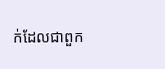ក់ដែលជាពួក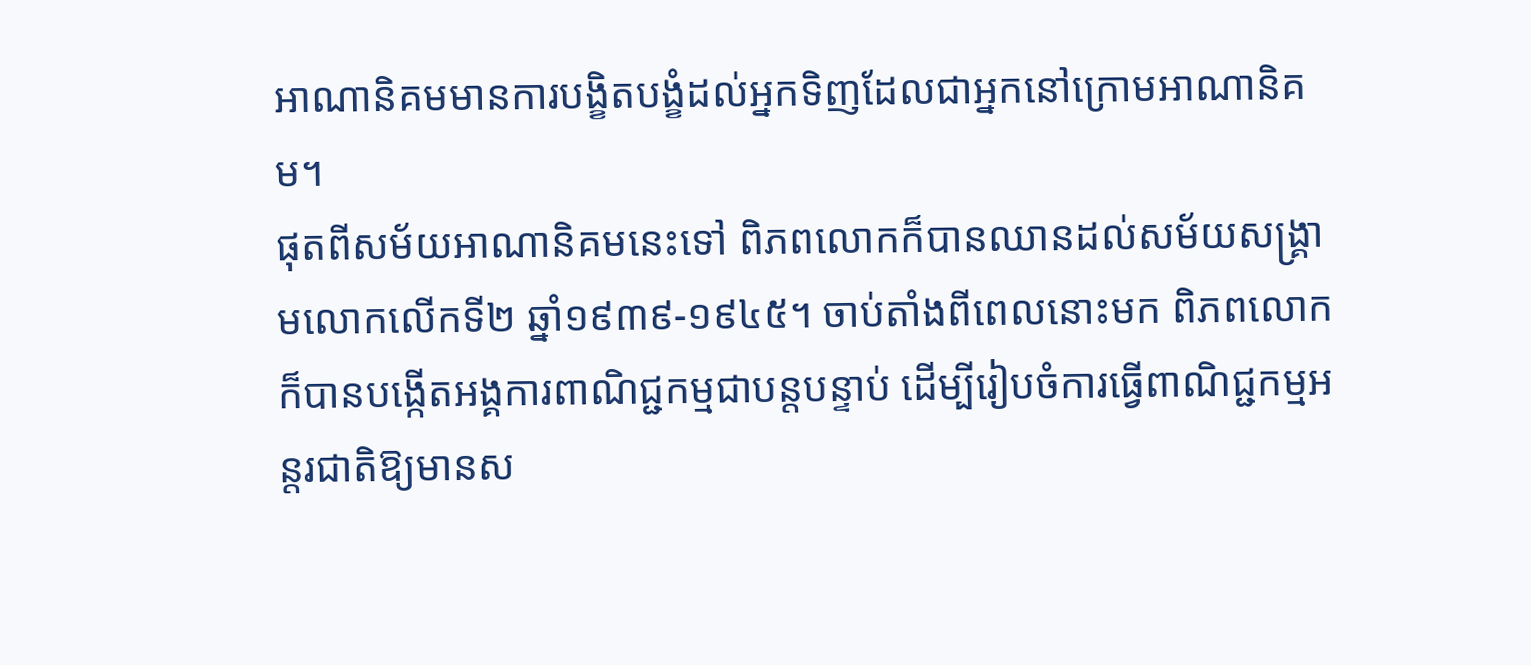អាណានិគមមានការបង្ខិតបង្ខំដល់អ្នកទិញដែលជាអ្នកនៅក្រោមអាណានិគម។
ផុតពីសម័យអាណានិគមនេះទៅ ពិភពលោកក៏បានឈានដល់សម័យសង្គ្រាមលោកលើកទី២ ឆ្នាំ១៩៣៩-១៩៤៥។ ចាប់តាំងពីពេលនោះមក ពិភពលោកក៏បានបង្កើតអង្គការពាណិជ្ជកម្មជាបន្តបន្ទាប់ ដើម្បីរៀបចំការធ្វើពាណិជ្ជកម្មអន្តរជាតិឱ្យមានស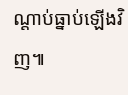ណ្ដាប់ធ្នាប់ឡើងវិញ៕